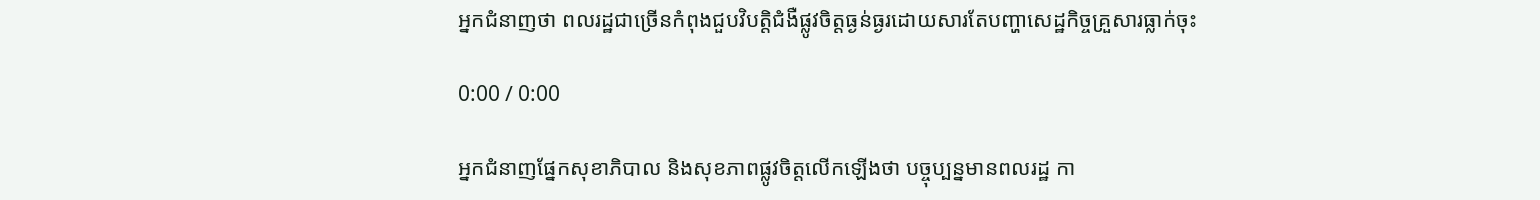អ្នកជំនាញថា ពលរដ្ឋជាច្រើនកំពុងជួបវិបត្តិជំងឺផ្លូវចិត្តធ្ងន់ធ្ងរដោយសារតែបញ្ហាសេដ្ឋកិច្ចគ្រួសារធ្លាក់ចុះ

0:00 / 0:00

អ្នកជំនាញផ្នែកសុខាភិបាល និងសុខភាពផ្លូវចិត្តលើកឡើងថា បច្ចុប្បន្នមានពលរដ្ឋ កា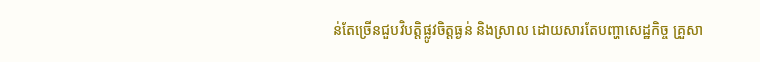ន់តែច្រើនជួបវិបត្តិផ្លូវចិត្តធ្ងន់ និងស្រាល ដោយសារតែបញ្ហាសេដ្ឋកិច្ច គ្រួសា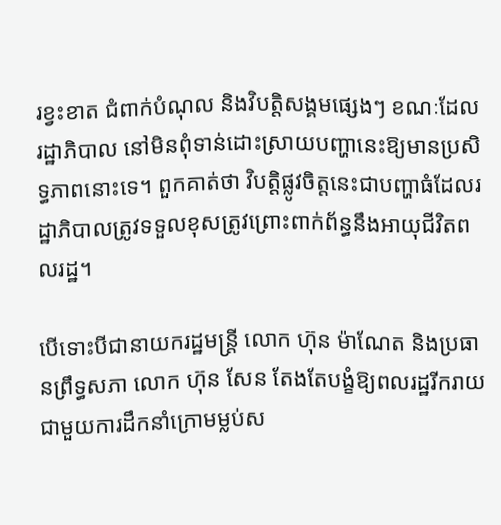រខ្វះខាត ជំពាក់បំណុល និងវិបត្តិសង្គមផ្សេងៗ ខណៈដែលរដ្ឋាភិបាល នៅមិនពុំទាន់ដោះស្រាយបញ្ហានេះឱ្យមានប្រសិទ្ធភាពនោះទេ។ ពួកគាត់ថា វិបត្តិផ្លូវចិត្តនេះជាបញ្ហាធំដែលរដ្ឋាភិបាលត្រូវទទួលខុសត្រូវព្រោះពាក់ព័ន្ធនឹងអាយុជីវិតពលរដ្ឋ។

បើទោះបីជានាយករដ្ឋមន្ត្រី លោក ហ៊ុន ម៉ាណែត និងប្រធានព្រឹទ្ធសភា លោក ហ៊ុន សែន តែងតែបង្ខំឱ្យពលរដ្ឋរីករាយជាមួយការដឹកនាំក្រោមម្លប់ស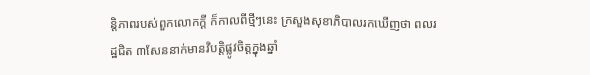ន្តិភាពរបស់ពួកលោកក្ដី ក៏កាលពីថ្មីៗនេះ ក្រសួងសុខាភិបាលរកឃើញថា ពលរដ្ឋជិត ៣សែននាក់មានវិបត្តិផ្លូវចិត្តក្នុងឆ្នាំ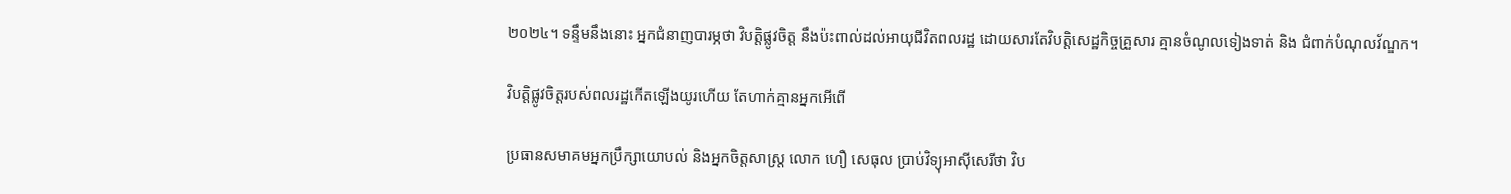២០២៤។ ទន្ទឹមនឹងនោះ អ្នកជំនាញបារម្ភថា វិបត្តិផ្លូវចិត្ត នឹងប៉ះពាល់ដល់អាយុជីវិតពលរដ្ឋ ដោយសារតែវិបត្តិសេដ្ឋកិច្ចគ្រួសារ គ្មានចំណូលទៀងទាត់ និង ជំពាក់បំណុលវ័ណ្ឌក។

វិបត្តិផ្លូវចិត្តរបស់ពលរដ្ឋកើតឡើងយូរហើយ តែហាក់គ្មានអ្នកអើពើ

ប្រធានសមាគមអ្នកប្រឹក្សាយោបល់ និងអ្នកចិត្តសាស្ត្រ លោក ហឿ សេធុល ប្រាប់វិទ្យុអាស៊ីសេរីថា វិប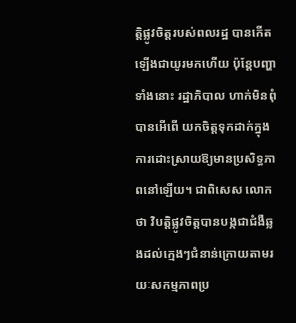ត្តិផ្លូវចិត្តរបស់ពលរដ្ឋ បានកើតឡើងជាយូរមកហើយ ប៉ុន្តែបញ្ហាទាំងនោះ រដ្ឋាភិបាល ហាក់មិនពុំបានអើពើ យកចិត្តទុកដាក់ក្នុងការដោះស្រាយឱ្យមានប្រសិទ្ធភាពនៅឡើយ។ ជាពិសេស លោកថា វិបត្តិផ្លូវចិត្តបានបង្កជាជំងឺឆ្លងដល់ក្មេងៗជំនាន់ក្រោយតាមរយៈសកម្មភាពប្រ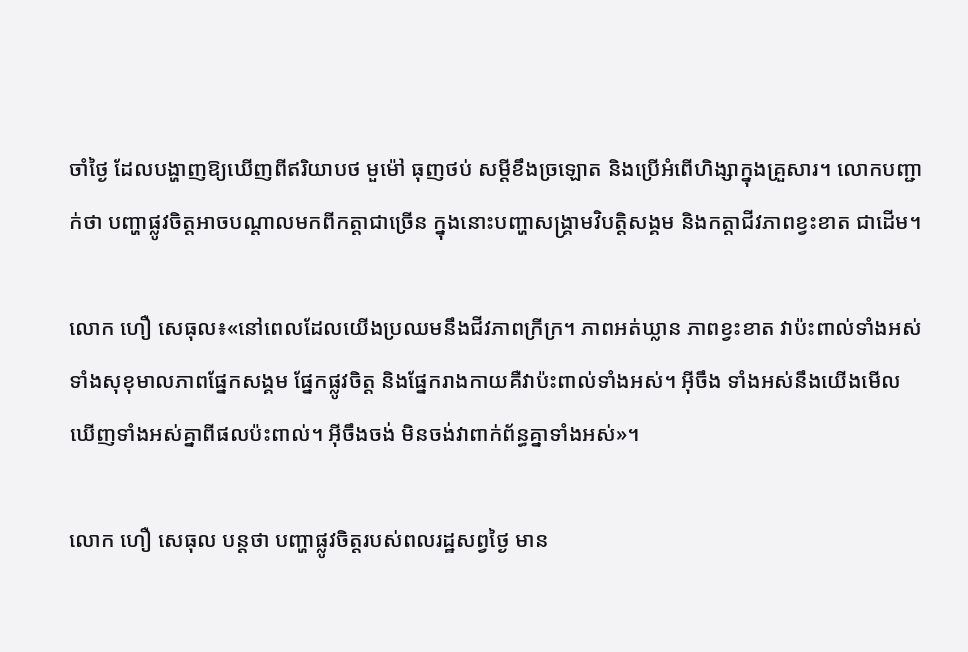ចាំថ្ងៃ ដែលបង្ហាញឱ្យឃើញពីឥរិយាបថ មួម៉ៅ ធុញថប់ សម្ដីខឹងច្រឡោត និងប្រើអំពើហិង្សាក្នុងគ្រួសារ។ លោកបញ្ជាក់ថា បញ្ហាផ្លូវចិត្តអាចបណ្ដាលមកពីកត្តាជាច្រើន ក្នុងនោះបញ្ហាសង្គ្រាមវិបត្តិសង្គម និងកត្តាជីវភាពខ្វះខាត ជាដើម។

លោក ហឿ សេធុល៖«នៅពេលដែលយើងប្រឈមនឹងជីវភាពក្រីក្រ។ ភាពអត់ឃ្លាន ភាពខ្វះខាត វាប៉ះពាល់ទាំងអស់ ទាំងសុខុមាលភាពផ្នែកសង្គម ផ្នែកផ្លូវចិត្ត និងផ្នែករាងកាយគឺវាប៉ះពាល់ទាំងអស់។ អ៊ីចឹង ទាំងអស់នឹងយើងមើលឃើញទាំងអស់គ្នាពីផលប៉ះពាល់។ អ៊ីចឹងចង់ មិនចង់វាពាក់ព័ន្ធគ្នាទាំងអស់»។

លោក ហឿ សេធុល បន្តថា បញ្ហាផ្លូវចិត្តរបស់ពលរដ្ឋសព្វថ្ងៃ មាន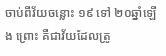ចាប់ពីវ័យចន្លោះ ១៩ ទៅ ២០ឆ្នាំឡើង ព្រោះ គឺជាវ័យដែលត្រូ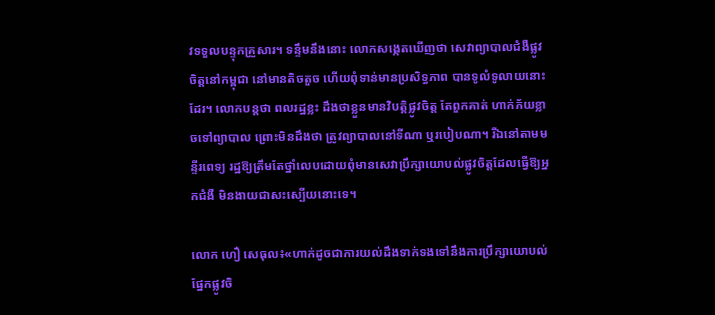វទទួលបន្ទុកគ្រួសារ។ ទន្ទឹមនឹងនោះ លោកសង្កេតឃើញថា សេវាព្យាបាលជំងឺផ្លូវចិត្តនៅកម្ពុជា នៅមានតិចតួច ហើយពុំទាន់មានប្រសិទ្ធភាព បានទូលំទូលាយនោះដែរ។ លោកបន្តថា ពលរដ្ឋខ្លះ ដឹងថាខ្លួនមានវិបត្តិផ្លូវចិត្ត តែពួកគាត់ ហាក់ភ័យខ្លាចទៅព្យាបាល ព្រោះមិនដឹងថា ត្រូវព្យាបាលនៅទីណា ឬរបៀបណា។ រីឯនៅតាមមន្ទីរពេទ្យ រដ្ឋឱ្យត្រឹមតែថ្នាំលេបដោយពុំមានសេវាប្រឹក្សាយោបល់ផ្លូវចិត្តដែលធ្វើឱ្យអ្នកជំងឺ មិនងាយជាសះស្បើយនោះទេ។

លោក ហឿ សេធុល៖«ហាក់ដូចជាការយល់ដឹងទាក់ទងទៅនឹងការប្រឹក្សាយោបល់ផ្នែកផ្លូវចិ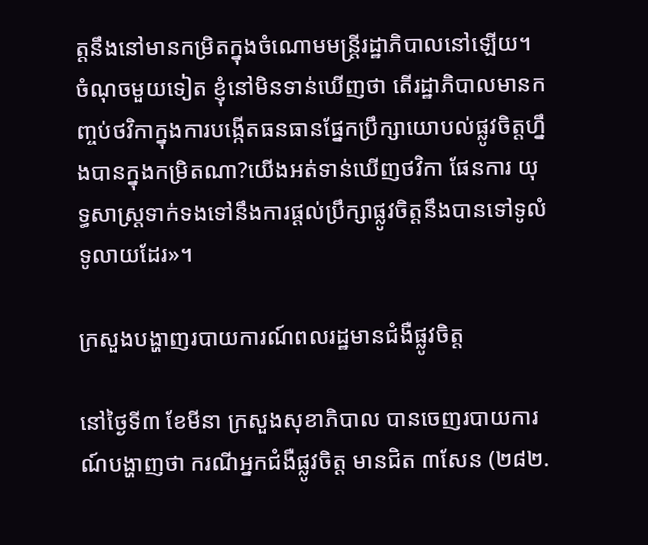ត្តនឹងនៅមានកម្រិតក្នុងចំណោមមន្ត្រីរដ្ឋាភិបាលនៅឡើយ។ ចំណុចមួយទៀត ខ្ញុំនៅមិនទាន់ឃើញថា តើរដ្ឋាភិបាលមានកញ្ចប់ថវិកាក្នុងការបង្កើតធនធានផ្នែកប្រឹក្សាយោបល់ផ្លូវចិត្តហ្នឹងបានក្នុងកម្រិតណា?យើងអត់ទាន់ឃើញថវិកា ផែនការ យុទ្ធសាស្ត្រទាក់ទងទៅនឹងការផ្ដល់ប្រឹក្សាផ្លូវចិត្តនឹងបានទៅទូលំទូលាយដែរ»។

ក្រសួងបង្ហាញរបាយការណ៍ពលរដ្ឋមានជំងឺផ្លូវចិត្ត

នៅថ្ងៃទី៣ ខែមីនា ក្រសួងសុខាភិបាល បានចេញរបាយការណ៍បង្ហាញថា ករណីអ្នកជំងឺផ្លូវចិត្ត មានជិត ៣សែន (២៨២.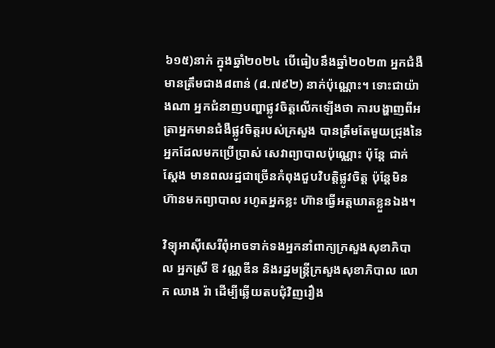៦១៥)នាក់ ក្នុងឆ្នាំ២០២៤ បើធៀបនឹងឆ្នាំ២០២៣ អ្នកជំងឺមានត្រឹមជាង៨ពាន់ (៨.៧៩២) នាក់ប៉ុណ្ណោះ។ ទោះជាយ៉ាងណា អ្នកជំនាញបញ្ហាផ្លូវចិត្តលើកឡើងថា ការបង្ហាញពីអត្រាអ្នកមានជំងឺផ្លូវចិត្តរបស់ក្រសួង បានត្រឹមតែមួយជ្រុងនៃអ្នកដែលមកប្រើប្រាស់ សេវាព្យាបាលប៉ុណ្ណោះ ប៉ុន្តែ ជាក់ស្ដែង មានពលរដ្ឋជាច្រើនកំពុងជួបវិបត្តិផ្លូវចិត្ត ប៉ុន្តែមិនហ៊ានមកព្យាបាល រហូតអ្នកខ្លះ ហ៊ានធ្វើអត្តឃាតខ្លួនឯង។

វិទ្យុអាស៊ីសេរីពុំអាចទាក់ទងអ្នកនាំពាក្យក្រសួងសុខាភិបាល អ្នកស្រី ឱ វណ្ណឌីន និងរដ្ឋមន្ត្រីក្រសួងសុខាភិបាល លោក ឈាង រ៉ា ដើម្បីឆ្លើយតបជុំវិញរឿង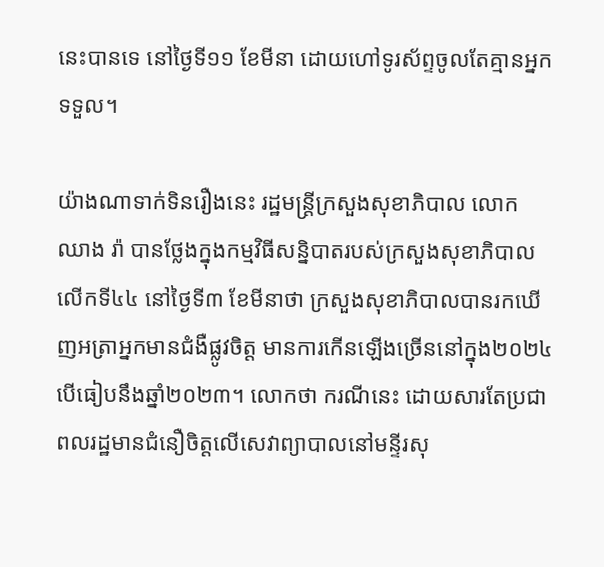នេះបានទេ នៅថ្ងៃទី១១ ខែមីនា ដោយហៅទូរស័ព្ទចូលតែគ្មានអ្នកទទួល។

យ៉ាងណាទាក់ទិនរឿងនេះ រដ្ឋមន្ត្រីក្រសួងសុខាភិបាល លោក ឈាង រ៉ា បានថ្លែងក្នុងកម្មវិធីសន្និបាតរបស់ក្រសួងសុខាភិបាលលើកទី៤៤ នៅថ្ងៃទី៣ ខែមីនាថា ក្រសួងសុខាភិបាលបានរកឃើញអត្រាអ្នកមានជំងឺផ្លូវចិត្ត មានការកើនឡើងច្រើននៅក្នុង២០២៤ បើធៀបនឹងឆ្នាំ២០២៣។ លោកថា ករណីនេះ ដោយសារតែប្រជាពលរដ្ឋមានជំនឿចិត្តលើសេវាព្យាបាលនៅមន្ទីរសុ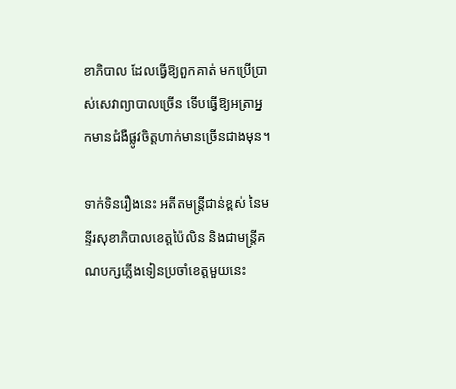ខាភិបាល ដែលធ្វើឱ្យពួកគាត់ មកប្រើប្រាស់សេវាព្យាបាលច្រើន ទើបធ្វើឱ្យអត្រាអ្នកមានជំងឺផ្លូវចិត្តហាក់មានច្រើនជាងមុន។

ទាក់ទិនរឿងនេះ អតីតមន្ត្រីជាន់ខ្ពស់ នៃមន្ទីរសុខាភិបាលខេត្តប៉ៃលិន និងជាមន្ត្រីគណបក្សភ្លើងទៀនប្រចាំខេត្តមួយនេះ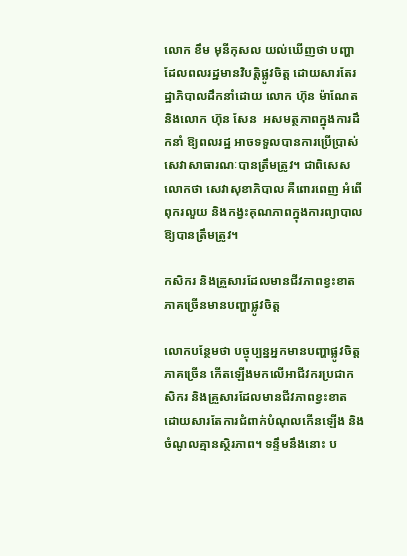លោក ខឹម មុនីកុសល យល់ឃើញថា បញ្ហាដែលពលរដ្ឋមានវិបត្តិផ្លូវចិត្ត ដោយសារតែរដ្ឋាភិបាលដឹកនាំដោយ លោក ហ៊ុន ម៉ាណែត និងលោក ហ៊ុន សែន  អសមត្ថភាពក្នុងការដឹកនាំ ឱ្យពលរដ្ឋ អាចទទួលបានការប្រើប្រាស់សេវាសាធារណៈបានត្រឹមត្រូវ។ ជាពិសេស លោកថា សេវាសុខាភិបាល គឺពោរពេញ អំពើពុករលួយ និងកង្វះគុណភាពក្នុងការព្យាបាលឱ្យបានត្រឹមត្រូវ។

កសិករ និងគ្រួសារដែលមានជីវភាពខ្វះខាតភាគច្រើនមានបញ្ហាផ្លូវចិត្ត

លោកបន្ថែមថា បច្ចុប្បន្នអ្នកមានបញ្ហាផ្លូវចិត្តភាគច្រើន កើតឡើងមកលើអាជីវករប្រជាកសិករ និងគ្រួសារដែលមានជីវភាពខ្វះខាត ដោយសារតែការជំពាក់បំណុលកើនឡើង និងចំណូលគ្មានស្ថិរភាព។ ទន្ទឹមនឹងនោះ ប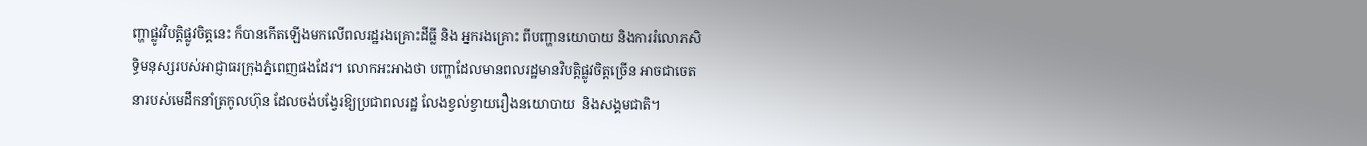ញ្ហាផ្លូវវិបត្តិផ្លូវចិត្តនេះ ក៏បានកើតឡើងមកលើពលរដ្ឋរងគ្រោះដីធ្លី និង អ្នករងគ្រោះ ពីបញ្ហានយោបាយ និងការរំលោភសិទ្ធិមនុស្សរបស់អាជ្ញាធរក្រុងភ្នំពេញផងដែរ។ លោកអះអាងថា បញ្ហាដែលមានពលរដ្ឋមានវិបត្តិផ្លូវចិត្តច្រើន អាចជាចេតនារបស់មេដឹកនាំត្រកូលហ៊ុន ដែលចង់បង្វែរឱ្យប្រជាពលរដ្ឋ លែងខ្វល់ខ្វាយរឿងនយោបាយ  និងសង្គមជាតិ។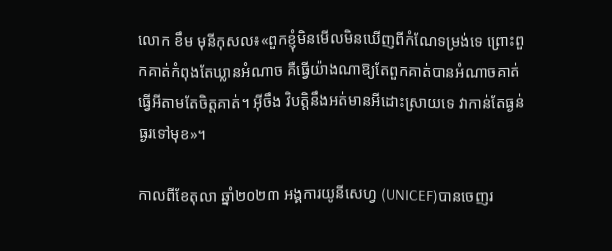លោក ខឹម មុនីកុសល៖«ពួកខ្ញុំមិនមើលមិនឃើញពីកំណែទម្រង់ទេ ព្រោះពួកគាត់កំពុងតែឃ្លានអំណាច គឺធ្វើយ៉ាងណាឱ្យតែពួកគាត់បានអំណាចគាត់ធ្វើអីតាមតែចិត្តគាត់។ អ៊ីចឹង វិបត្តិនឹងអត់មានអីដោះស្រាយទេ វាកាន់តែធ្ងន់ធ្ងរទៅមុខ»។

កាលពីខែតុលា ឆ្នាំ២០២៣ អង្គការយូនីសេហ្វ (UNICEF)បានចេញរ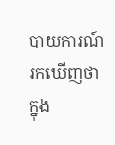បាយការណ៍រកឃើញថា ក្នុង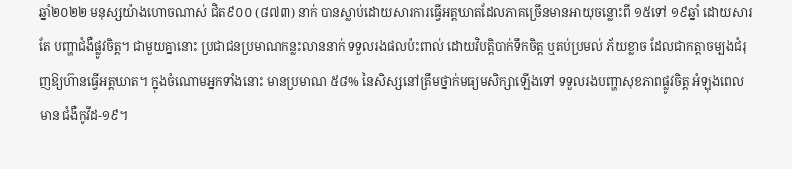ឆ្នាំ២០២២ មនុស្សយ៉ាងហោចណាស់ ជិត៩០០ (៨៧៣) នាក់ បានស្លាប់ដោយសារការធ្វើអត្តឃាតដែលភាគច្រើនមានអាយុចន្លោះពី ១៥ទៅ ១៩ឆ្នាំ ដោយសារតែ បញ្ហាជំងឺផ្លូវចិត្ត។ ជាមួយគ្នានោះ ប្រជាជនប្រមាណកន្លះលាននាក់ ទទួលរងផលប៉ះពាល់ ដោយវិបត្តិបាក់ទឹកចិត្ត ឬតប់ប្រមល់ ភ័យខ្លាច ដែលជាកត្តាចម្បងជំរុញឱ្យហ៊ានធ្វើអត្តឃាត។ ក្នុងចំណោមអ្នកទាំងនោះ មានប្រមាណ ៥៨% នៃសិស្សនៅត្រឹមថ្នាក់មធ្យមសិក្សាឡើងទៅ ទទួលរងបញ្ហាសុខភាពផ្លូវចិត្ត អំឡុងពេលមាន ជំងឺកូវីដ-១៩។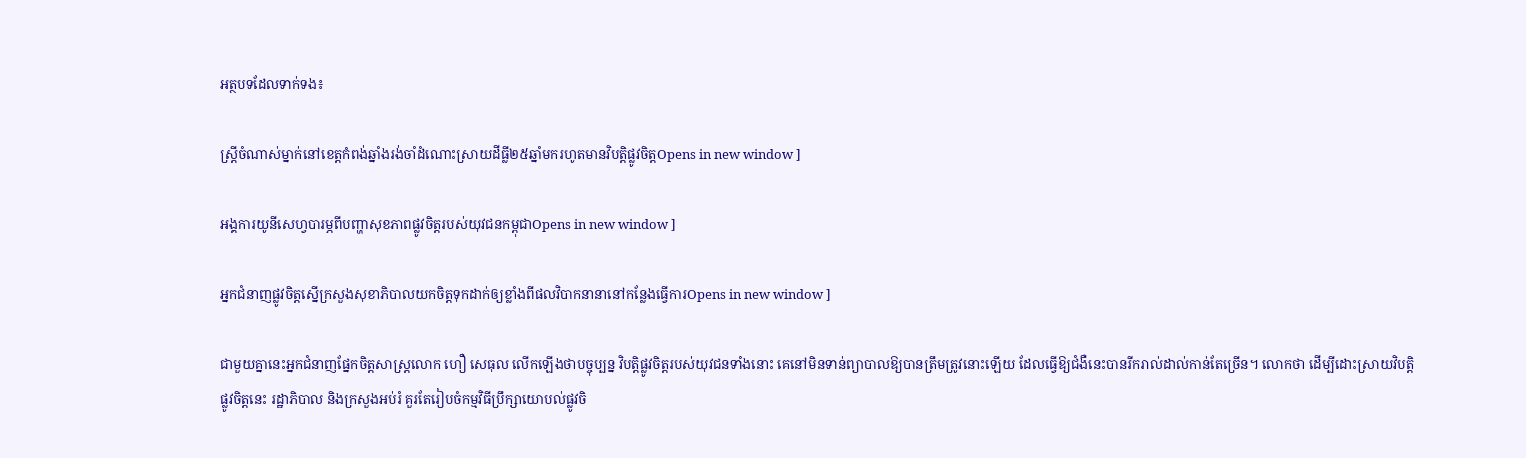អត្ថបទដែលទាក់ទង៖

ស្ត្រីចំណាស់ម្នាក់នៅខេត្តកំពង់ឆ្នាំងរង់ចាំដំណោះស្រាយដីធ្លី២៥ឆ្នាំមករហូតមានវិបត្តិផ្លូវចិត្តOpens in new window ]

អង្គការយូនីសេហ្វបារម្ភពីបញ្ហាសុខភាពផ្លូវចិត្តរបស់យុវជនកម្ពុជាOpens in new window ]

អ្នកជំនាញផ្លូវចិត្តស្នើក្រសួងសុខាភិបាលយកចិត្តទុកដាក់ឲ្យខ្លាំងពីផលវិបាកនានានៅកន្លែងធ្វើការOpens in new window ]

ជាមួយគ្នានេះអ្នកជំនាញផ្នែកចិត្តសាស្ត្រលោក ហឿ សេធុល លើកឡើងថាបច្ចុប្បន្ន វិបត្តិផ្លូវចិត្តរបស់យុវជនទាំងនោះ គេនៅមិនទាន់ព្យាបាលឱ្យបានត្រឹមត្រូវនោះឡើយ ដែលធ្វើឱ្យជំងឺនេះបានរីករាល់ដាល់កាន់តែច្រើន។ លោកថា ដើម្បីដោះស្រាយវិបត្តិផ្លូវចិត្តនេះ រដ្ឋាភិបាល និងក្រសួងអប់រំ គួរតែរៀបចំកម្មវិធីប្រឹក្សាយោបល់ផ្លូវចិ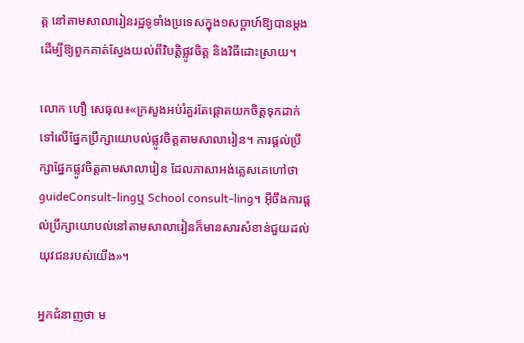ត្ត នៅតាមសាលារៀនរដ្ឋទូទាំងប្រទេសក្នុង១សប្ដាហ៍ឱ្យបានម្ដង ដើម្បីឱ្យពួកគាត់ស្វែងយល់ពីវិបត្តិផ្លូវចិត្ត និងវិធីដោះស្រាយ។

លោក ហឿ សេធុល៖«ក្រសួងអប់រំគួរតែផ្ដោតយកចិត្តទុកដាក់ទៅលើផ្នែកប្រឹក្សាយោបល់ផ្លូវចិត្តតាមសាលារៀន។ ការផ្ដល់ប្រឹក្សាផ្នែកផ្លូវចិត្តតាមសាលារៀន ដែលភាសាអង់គ្លេសគេហៅថាguideConsult-lingឬ School consult-ling។ អ៊ីចឹងការផ្ដល់ប្រឹក្សាយោបល់នៅតាមសាលារៀនក៏មានសារសំខាន់ជួយដល់យុវជនរបស់យើង»។

អ្នកជំនាញថា ម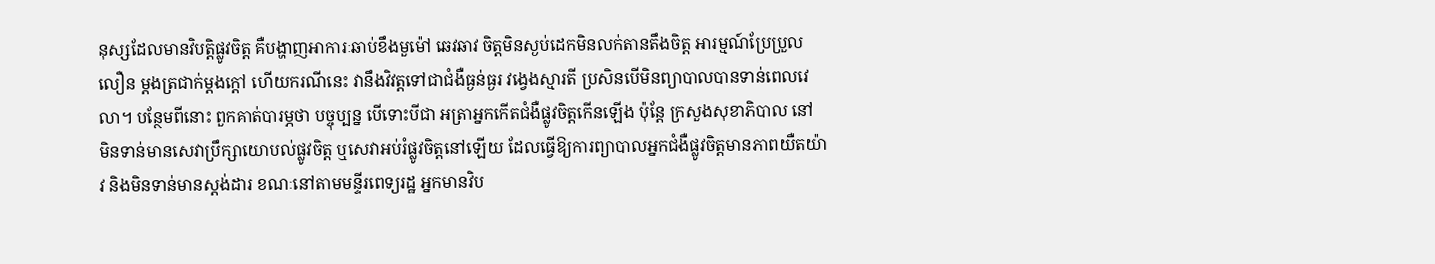នុស្សដែលមានវិបត្តិផ្លូវចិត្ត គឺបង្ហាញអាការៈឆាប់ខឹងមួម៉ៅ ឆេវឆាវ ចិត្តមិនស្ងប់ដេកមិនលក់តានតឹងចិត្ត អារម្មណ៍ប្រែប្រួលលឿន ម្ដងត្រជាក់ម្ដងក្ដៅ ហើយករណីនេះ វានឹងវិវត្តទៅជាជំងឺធ្ងន់ធ្ងរ វង្វេងស្មារតី ប្រសិនបើមិនព្យាបាលបានទាន់ពេលវេលា។ បន្ថែមពីនោះ ពួកគាត់បារម្ភថា បច្ចុប្បន្ន បើទោះបីជា អត្រាអ្នកកើតជំងឺផ្លូវចិត្តកើនឡើង ប៉ុន្តែ ក្រសួងសុខាភិបាល នៅ មិនទាន់មានសេវាប្រឹក្សាយោបល់ផ្លូវចិត្ត ឬសេវាអប់រំផ្លូវចិត្តនៅឡើយ ដែលធ្វើឱ្យការព្យាបាលអ្នកជំងឺផ្លូវចិត្តមានភាពយឺតយ៉ាវ និងមិនទាន់មានស្តង់ដារ ខណៈនៅតាមមន្ទីរពេទ្យរដ្ឋ អ្នកមានវិប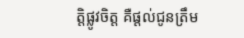ត្តិផ្លូវចិត្ត គឺផ្ដល់ជូនត្រឹម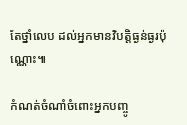តែថ្នាំលេប ដល់អ្នកមានវិបត្តិធ្ងន់ធ្ងរប៉ុណ្ណោះ៕

កំណត់ចំណាំចំពោះអ្នកបញ្ចូ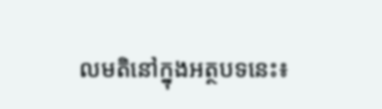លមតិនៅក្នុងអត្ថបទនេះ៖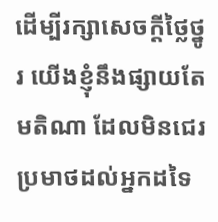ដើម្បីរក្សាសេចក្ដីថ្លៃថ្នូរ យើងខ្ញុំនឹងផ្សាយតែមតិណា ដែលមិនជេរប្រមាថដល់អ្នកដទៃ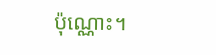ប៉ុណ្ណោះ។